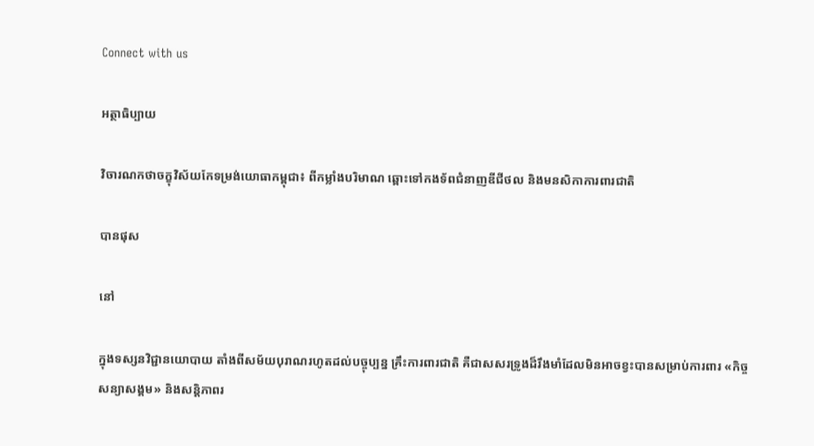Connect with us

អត្ថាធិប្បាយ

វិចារណកថាចក្ខុវិស័យកែទម្រង់យោធាកម្ពុជា៖ ពីកម្លាំងបរិមាណ ឆ្ពោះទៅកងទ័ពជំនាញឌីជីថល និងមនសិកាការពារជាតិ

បានផុស

នៅ

ក្នុងទស្សនវិជ្ជានយោបាយ តាំងពីសម័យបុរាណរហូតដល់បច្ចុប្បន្ន គ្រឹះការពារជាតិ គឺជាសសរទ្រូងដ៏រឹងមាំដែលមិនអាចខ្វះបានសម្រាប់ការពារ «កិច្ចសន្យាសង្គម» និងសន្តិភាពរ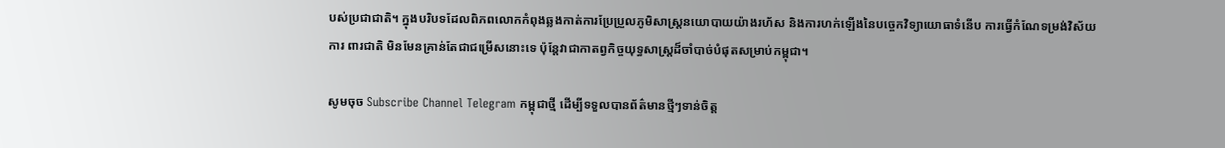បស់ប្រជាជាតិ។ ក្នុងបរិបទដែលពិភពលោកកំពុងឆ្លងកាត់ការប្រែប្រួលភូមិសាស្ត្រនយោបាយយ៉ាងរហ័ស និងការហក់ឡើងនៃបច្ចេកវិទ្យាយោធាទំនើប ការធ្វើកំណែទម្រង់វិស័យការ ពារជាតិ មិនមែនគ្រាន់តែជាជម្រើសនោះទេ ប៉ុន្តែវាជាកាតព្វកិច្ចយុទ្ធសាស្ត្រដ៏ចាំបាច់បំផុតសម្រាប់កម្ពុជា។

សូមចុច Subscribe Channel Telegram កម្ពុជាថ្មី ដើម្បីទទួលបានព័ត៌មានថ្មីៗទាន់ចិត្ត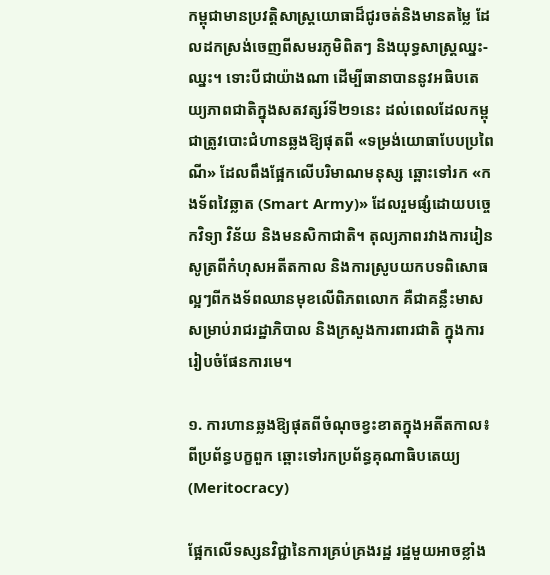កម្ពុជាមានប្រវត្តិសាស្ត្រយោធាដ៏ជូរចត់និងមានតម្លៃ ដែលដកស្រង់ចេញពីសមរភូមិពិតៗ និងយុទ្ធសាស្ត្រឈ្នះ-ឈ្នះ។ ទោះបីជាយ៉ាងណា ដើម្បីធានាបាននូវអធិបតេយ្យភាពជាតិក្នុងសតវត្សរ៍ទី២១នេះ ដល់ពេលដែលកម្ពុជាត្រូវបោះជំហានឆ្លងឱ្យផុតពី «ទម្រង់យោធាបែបប្រពៃណី» ដែលពឹងផ្អែកលើបរិមាណមនុស្ស ឆ្ពោះទៅរក «កងទ័ពវៃឆ្លាត (Smart Army)» ដែលរួមផ្សំដោយបច្ចេកវិទ្យា វិន័យ និងមនសិកាជាតិ។ តុល្យភាពរវាងការរៀនសូត្រពីកំហុសអតីតកាល និងការស្រូបយកបទពិសោធល្អៗពីកងទ័ពឈានមុខលើពិភពលោក គឺជាគន្លឹះមាសសម្រាប់រាជរដ្ឋាភិបាល និងក្រសួងការពារជាតិ ក្នុងការរៀបចំផែនការមេ។

១. ការហានឆ្លងឱ្យផុតពីចំណុចខ្វះខាតក្នុងអតីតកាល៖ ពីប្រព័ន្ធបក្ខពួក ឆ្ពោះទៅរកប្រព័ន្ធគុណាធិបតេយ្យ (Meritocracy)

ផ្អែកលើទស្សនវិជ្ជានៃការគ្រប់គ្រងរដ្ឋ រដ្ឋមួយអាចខ្លាំង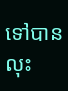ទៅបាន លុះ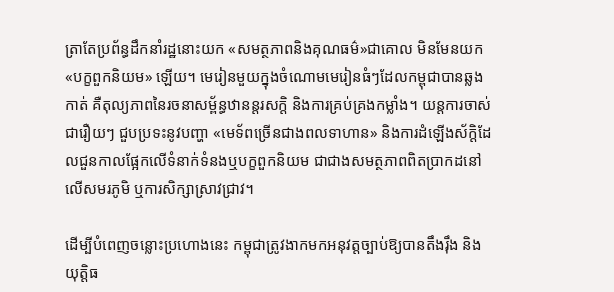ត្រាតែប្រព័ន្ធដឹកនាំរដ្ឋនោះយក «សមត្ថភាពនិងគុណធម៌»ជាគោល មិនមែនយក«បក្ខពួកនិយម» ឡើយ។ មេរៀនមួយក្នុងចំណោមមេរៀនធំៗដែលកម្ពុជាបានឆ្លងកាត់ គឺតុល្យភាពនៃរចនាសម្ព័ន្ធឋានន្តរសក្តិ និងការគ្រប់គ្រងកម្លាំង។ យន្តការចាស់ ជារឿយៗ ជួបប្រទះនូវបញ្ហា «មេទ័ពច្រើនជាងពលទាហាន» និងការដំឡើងស័ក្តិដែលជួនកាលផ្អែកលើទំនាក់ទំនងឬបក្ខពួកនិយម ជាជាងសមត្ថភាពពិតប្រាកដនៅលើសមរភូមិ ឬការសិក្សាស្រាវជ្រាវ។

ដើម្បីបំពេញចន្លោះប្រហោងនេះ កម្ពុជាត្រូវងាកមកអនុវត្តច្បាប់ឱ្យបានតឹងរ៉ឹង និងយុត្តិធ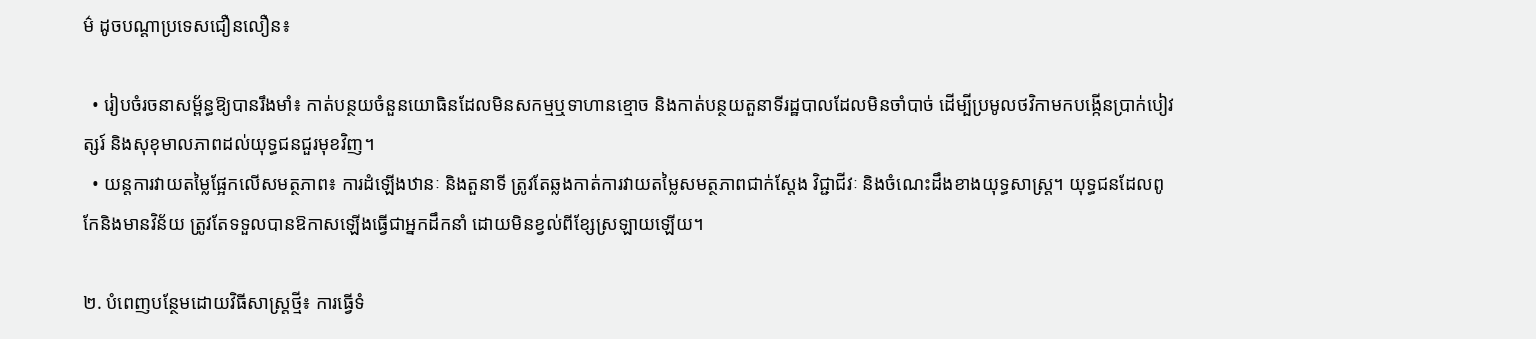ម៌ ដូចបណ្តាប្រទេសជឿនលឿន៖

  • រៀបចំរចនាសម្ព័ន្ធឱ្យបានរឹងមាំ៖ កាត់បន្ថយចំនួនយោធិនដែលមិនសកម្មឬទាហានខ្មោច និងកាត់បន្ថយតួនាទីរដ្ឋបាលដែលមិនចាំបាច់ ដើម្បីប្រមូលថវិកាមកបង្កើនប្រាក់បៀវត្សរ៍ និងសុខុមាលភាពដល់យុទ្ធជនជួរមុខវិញ។
  • យន្តការវាយតម្លៃផ្អែកលើសមត្ថភាព៖ ការដំឡើងឋានៈ និងតួនាទី ត្រូវតែឆ្លងកាត់ការវាយតម្លៃសមត្ថភាពជាក់ស្តែង វិជ្ជាជីវៈ និងចំណេះដឹងខាងយុទ្ធសាស្ត្រ។ យុទ្ធជនដែលពូកែនិងមានវិន័យ ត្រូវតែទទួលបានឱកាសឡើងធ្វើជាអ្នកដឹកនាំ ដោយមិនខ្វល់ពីខ្សែស្រឡាយឡើយ។

២. បំពេញបន្ថែមដោយវិធីសាស្ត្រថ្មី៖ ការធ្វើទំ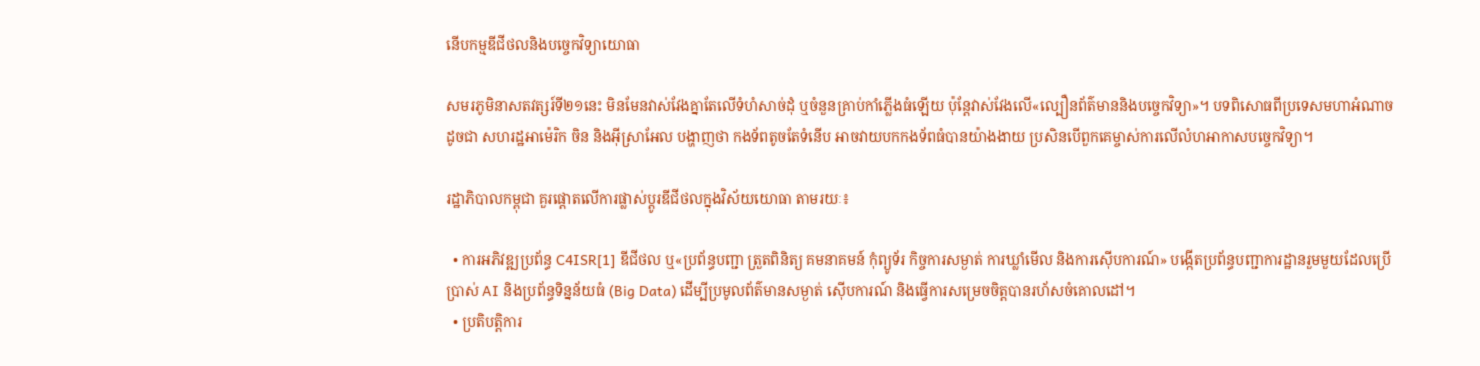នើបកម្មឌីជីថលនិងបច្ចេកវិទ្យាយោធា

សមរភូមិនាសតវត្សរ៍ទី២១នេះ មិនមែនវាស់វែងគ្នាតែលើទំហំសាច់ដុំ ឬចំនួនគ្រាប់កាំភ្លើងធំឡើយ ប៉ុន្តែវាស់វែងលើ«ល្បឿនព័ត៌មាននិងបច្ចេកវិទ្យា»។ បទពិសោធពីប្រទេសមហាអំណាចដូចជា សហរដ្ឋអាម៉េរិក ចិន និងអ៊ីស្រាអែល បង្ហាញថា កងទ័ពតូចតែទំនើប អាចវាយបកកងទ័ពធំបានយ៉ាងងាយ ប្រសិនបើពួកគេម្ចាស់ការលើលំហអាកាសបច្ចេកវិទ្យា។

រដ្ឋាភិបាលកម្ពុជា គួរផ្តោតលើការផ្លាស់ប្តូរឌីជីថលក្នុងវិស័យយោធា តាមរយៈ៖

  • ការអភិវឌ្ឍប្រព័ន្ធ C4ISR[1] ឌីជីថល ឬ«ប្រព័ន្ធបញ្ជា ត្រួតពិនិត្យ គមនាគមន៍ កុំព្យូទ័រ កិច្ចការសម្ងាត់ ការឃ្លាំមើល និងការស៊ើបការណ៍» បង្កើតប្រព័ន្ធបញ្ជាការដ្ឋានរួមមួយដែលប្រើប្រាស់ AI និងប្រព័ន្ធទិន្នន័យធំ (Big Data) ដើម្បីប្រមូលព័ត៌មានសម្ងាត់ ស៊ើបការណ៍ និងធ្វើការសម្រេចចិត្តបានរហ័សចំគោលដៅ។
  • ប្រតិបត្តិការ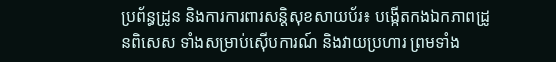ប្រព័ន្ធដ្រូន និងការការពារសន្តិសុខសាយប័រ៖ បង្កើតកងឯកភាពដ្រូនពិសេស ទាំងសម្រាប់ស៊ើបការណ៍ និងវាយប្រហារ ព្រមទាំង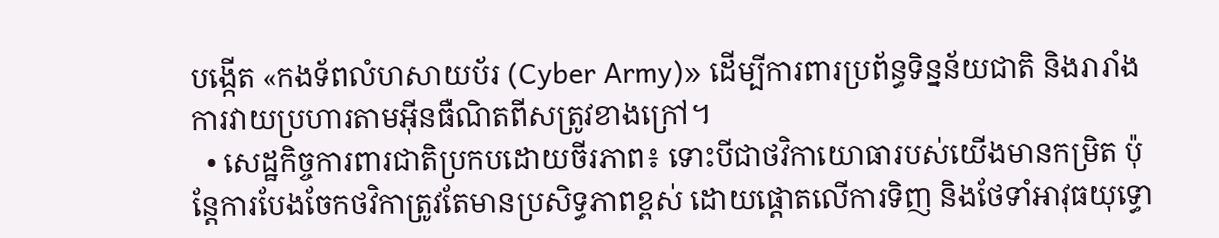បង្កើត «កងទ័ពលំហសាយប័រ (Cyber Army)» ដើម្បីការពារប្រព័ន្ធទិន្នន័យជាតិ និងរារាំងការវាយប្រហារតាមអ៊ីនធឺណិតពីសត្រូវខាងក្រៅ។
  • សេដ្ឋកិច្ចការពារជាតិប្រកបដោយចីរភាព៖ ទោះបីជាថវិកាយោធារបស់យើងមានកម្រិត ប៉ុន្តែការបែងចែកថវិកាត្រូវតែមានប្រសិទ្ធភាពខ្ពស់ ដោយផ្តោតលើការទិញ និងថែទាំអាវុធយុទ្ធោ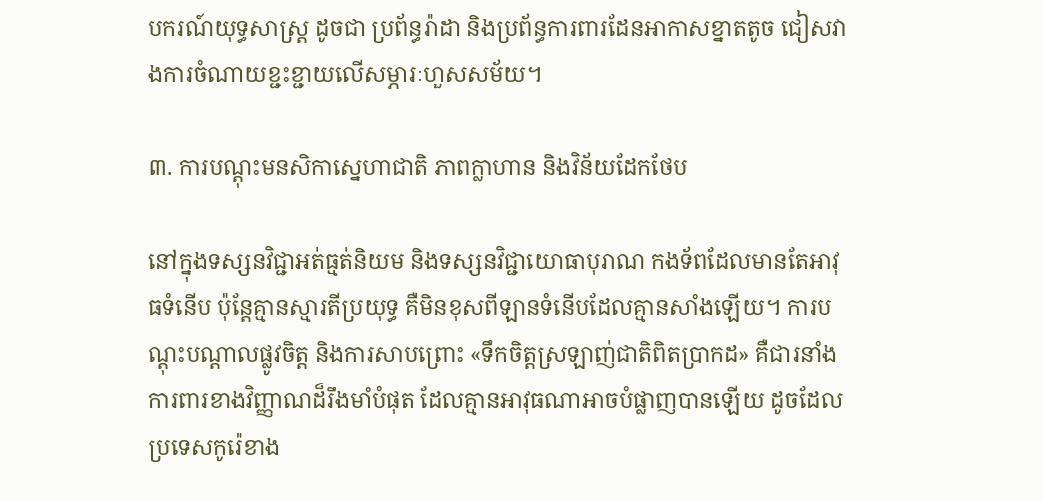បករណ៍យុទ្ធសាស្ត្រ ដូចជា ប្រព័ន្ធរ៉ាដា និងប្រព័ន្ធការពារដែនអាកាសខ្នាតតូច ជៀសវាងការចំណាយខ្ជះខ្ជាយលើសម្ភារៈហួសសម័យ។

៣. ការបណ្តុះមនសិកាស្នេហាជាតិ ភាពក្លាហាន និងវិន័យដែកថែប

នៅក្នុងទស្សនវិជ្ជាអត់ធ្មត់និយម និងទស្សនវិជ្ជាយោធាបុរាណ កងទ័ពដែលមានតែអាវុធទំនើប ប៉ុន្តែគ្មានស្មារតីប្រយុទ្ធ គឺមិនខុសពីឡានទំនើបដែលគ្មានសាំងឡើយ។ ការបណ្តុះបណ្តាលផ្លូវចិត្ត និងការសាបព្រោះ «ទឹកចិត្តស្រឡាញ់ជាតិពិតប្រាកដ» គឺជារនាំងការពារខាងវិញ្ញាណដ៏រឹងមាំបំផុត ដែលគ្មានអាវុធណាអាចបំផ្លាញបានឡើយ ដូចដែលប្រទេសកូរ៉េខាង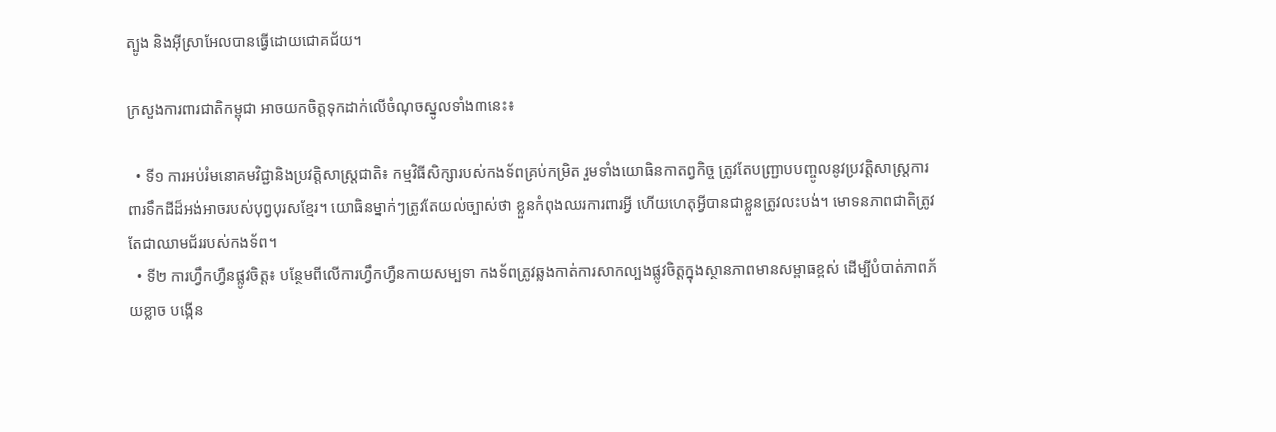ត្បូង និងអ៊ីស្រាអែលបានធ្វើដោយជោគជ័យ។

ក្រសួងការពារជាតិកម្ពុជា អាចយកចិត្តទុកដាក់លើចំណុចស្នូលទាំង៣នេះ៖

  • ទី១ ការអប់រំមនោគមវិជ្ជានិងប្រវត្តិសាស្ត្រជាតិ៖ កម្មវិធីសិក្សារបស់កងទ័ពគ្រប់កម្រិត រួមទាំងយោធិនកាតព្វកិច្ច ត្រូវតែបញ្ជ្រាបបញ្ចូលនូវប្រវត្តិសាស្ត្រការពារទឹកដីដ៏អង់អាចរបស់បុព្វបុរសខ្មែរ។ យោធិនម្នាក់ៗត្រូវតែយល់ច្បាស់ថា ខ្លួនកំពុងឈរការពារអ្វី ហើយហេតុអ្វីបានជាខ្លួនត្រូវលះបង់។ មោទនភាពជាតិត្រូវតែជាឈាមជ័ររបស់កងទ័ព។
  • ទី២ ការហ្វឹកហ្វឺនផ្លូវចិត្ត៖ បន្ថែមពីលើការហ្វឹកហ្វឺនកាយសម្បទា កងទ័ពត្រូវឆ្លងកាត់ការសាកល្បងផ្លូវចិត្តក្នុងស្ថានភាពមានសម្ពាធខ្ពស់ ដើម្បីបំបាត់ភាពភ័យខ្លាច បង្កើន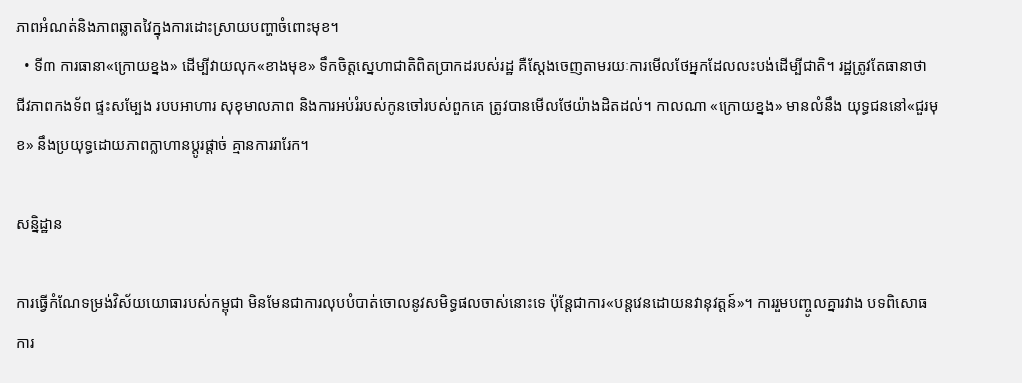ភាពអំណត់និងភាពឆ្លាតវៃក្នុងការដោះស្រាយបញ្ហាចំពោះមុខ។
  • ទី៣ ការធានា«ក្រោយខ្នង» ដើម្បីវាយលុក«ខាងមុខ» ទឹកចិត្តស្នេហាជាតិពិតប្រាកដរបស់រដ្ឋ គឺស្តែងចេញតាមរយៈការមើលថែអ្នកដែលលះបង់ដើម្បីជាតិ។ រដ្ឋត្រូវតែធានាថា ជីវភាពកងទ័ព ផ្ទះសម្បែង របបអាហារ សុខុមាលភាព និងការអប់រំរបស់កូនចៅរបស់ពួកគេ ត្រូវបានមើលថែយ៉ាងដិតដល់។ កាលណា «ក្រោយខ្នង» មានលំនឹង យុទ្ធជននៅ«ជួរមុខ» នឹងប្រយុទ្ធដោយភាពក្លាហានប្តូរផ្តាច់ គ្មានការរារែក។

សន្និដ្ឋាន

ការធ្វើកំណែទម្រង់វិស័យយោធារបស់កម្ពុជា មិនមែនជាការលុបបំបាត់ចោលនូវសមិទ្ធផលចាស់នោះទេ ប៉ុន្តែជាការ«បន្តវេនដោយនវានុវត្តន៍»។ ការរួមបញ្ចូលគ្នារវាង បទពិសោធការ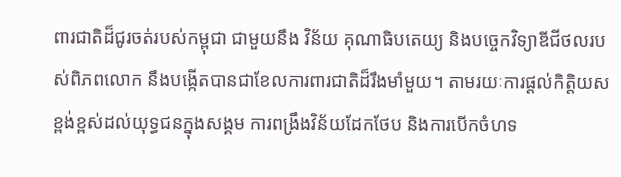ពារជាតិដ៏ជូរចត់របស់កម្ពុជា ជាមួយនឹង វិន័យ គុណាធិបតេយ្យ និងបច្ចេកវិទ្យាឌីជីថលរបស់ពិភពលោក នឹងបង្កើតបានជាខែលការពារជាតិដ៏រឹងមាំមួយ។ តាមរយៈការផ្តល់កិត្តិយសខ្ពង់ខ្ពស់ដល់យុទ្ធជនក្នុងសង្គម ការពង្រឹងវិន័យដែកថែប និងការបើកចំហទ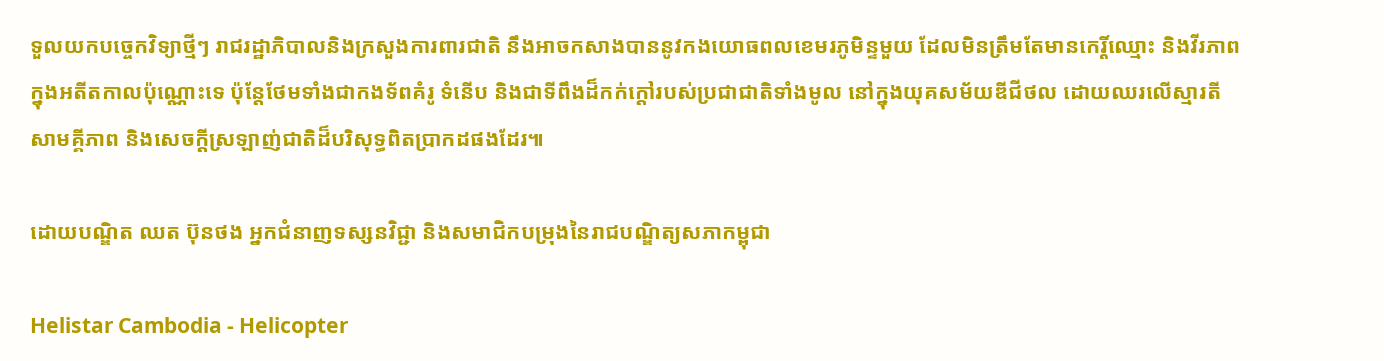ទួលយកបច្ចេកវិទ្យាថ្មីៗ រាជរដ្ឋាភិបាលនិងក្រសួងការពារជាតិ នឹងអាចកសាងបាននូវកងយោធពលខេមរភូមិន្ទមួយ ដែលមិនត្រឹមតែមានកេរ្តិ៍ឈ្មោះ និងវីរភាពក្នុងអតីតកាលប៉ុណ្ណោះទេ ប៉ុន្តែថែមទាំងជាកងទ័ពគំរូ ទំនើប និងជាទីពឹងដ៏កក់ក្តៅរបស់ប្រជាជាតិទាំងមូល នៅក្នុងយុគសម័យឌីជីថល ដោយឈរលើស្មារតីសាមគ្គីភាព និងសេចក្ដីស្រឡាញ់ជាតិដ៏បរិសុទ្ធពិតប្រាកដផងដែរ៕

ដោយបណ្ឌិត ឈត ប៊ុនថង អ្នកជំនាញទស្សនវិជ្ជា និងសមាជិកបម្រុងនៃរាជបណ្ឌិត្យសភាកម្ពុជា

Helistar Cambodia - Helicopter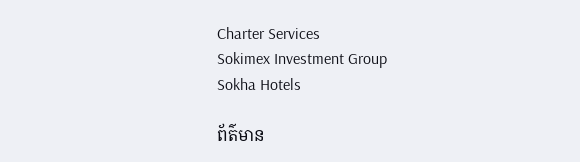Charter Services
Sokimex Investment Group
Sokha Hotels

ព័ត៌មាន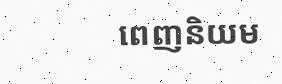ពេញនិយម